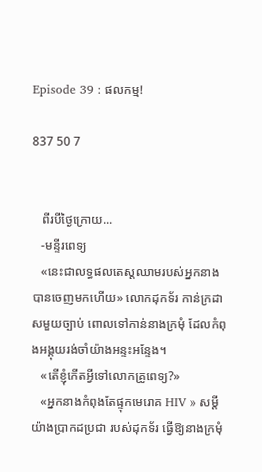Episode 39 : ផលកម្ម!

837 50 7


   ពីរបីថ្ងៃក្រោយ...
   -មន្ទីរពេទ្យ
   «នេះជាលទ្ធផលតេស្តឈាមរបស់អ្នកនាង បានចេញមកហើយ» លោកដុកទ័រ កាន់ក្រដាសមួយច្បាប់ ពោលទៅកាន់នាងក្រមុំ ដែលកំពុងអង្គុយរង់ចាំយ៉ាងអន្ទះអន្ទែង។
   «តើខ្ញុំកើតអ្វីទៅលោកគ្រូពេទ្យ?»
   «អ្នកនាងកំពុងតែផ្ទុកមេរោគ HIV » សម្ដីយ៉ាងប្រាកដប្រជា របស់ដុកទ័រ ធ្វើឱ្យនាងក្រមុំ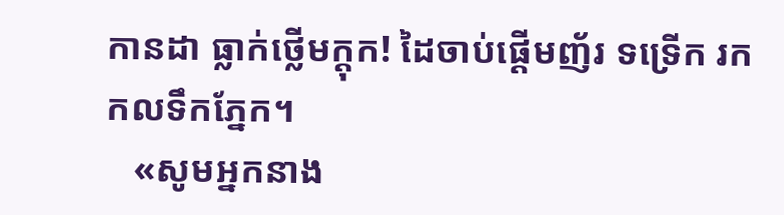កានដា ធ្លាក់ថ្លើមក្ដុក! ដៃចាប់ផ្ដើមញ័រ ទទ្រើក រកកលទឹកភ្នែក។
   «សូមអ្នកនាង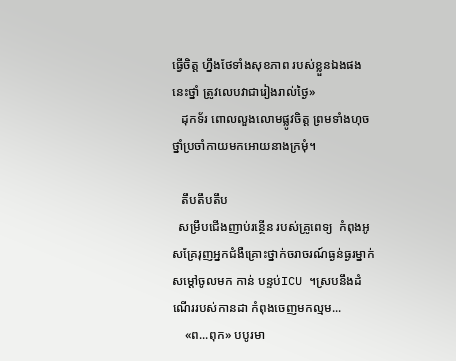ធ្វើចិត្ត ហ្នឹងថែទាំងសុខភាព របស់ខ្លួនឯងផង នេះថ្នាំ ត្រូវលេបវាជារៀងរាល់ថ្ងៃ»
   ដុកទ័រ ពោលលួងលោមផ្លូវចិត្ត ព្រមទាំងហុចថ្នាំប្រចាំកាយមកអោយនាងក្រមុំ។

   តឹបតឹបតឹប
  សម្រឹបជើងញាប់រន្ថើន របស់គ្រូពេទ្យ  កំពុងអូសគ្រែរុញអ្នកជំងឺគ្រោះថ្នាក់ចរាចរណ៍ធ្ងន់ធ្ងរម្នាក់សម្ដៅចូលមក កាន់ បន្ទប់ICU ។ស្របនឹងដំណើររបស់កានដា កំពុងចេញមកល្មម...
    «ព...ពុក» បបូរមា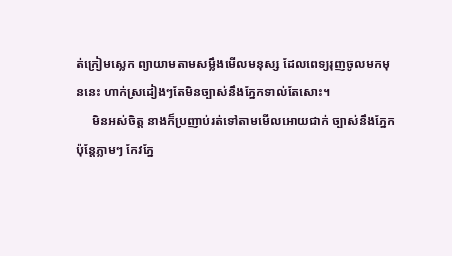ត់ក្រៀមស្លេក ព្យាយាមតាមសម្លឹងមើលមនុស្ស ដែលពេទ្យរុញចូលមកមុននេះ ហាក់ស្រដៀងៗតែមិនច្បាស់នឹងភ្នែកទាល់តែសោះ។
     មិនអស់ចិត្ត នាងក៏ប្រញាប់រត់ទៅតាមមើលអោយជាក់ ច្បាស់នឹងភ្នែក
ប៉ុន្តែភ្លាមៗ កែវភ្នែ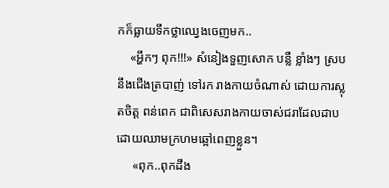កក៏ធ្លាយទឹកថ្លាឈ្វេងចេញមក..
    «អ្ហឹកៗ ពុក!!!» សំនៀងទួញសោក បន្លឺ ខ្លាំងៗ ស្របនឹងជើងត្របាញ់ ទៅរក រាងកាយចំណាស់ ដោយការស្លុតចិត្ដ ពន់ពេក ជាពិសេសរាងកាយចាស់ជរាដែលដាបដោយឈាមក្រហមឆ្អៅពេញខ្លួន។
     «ពុក..ពុកដឹង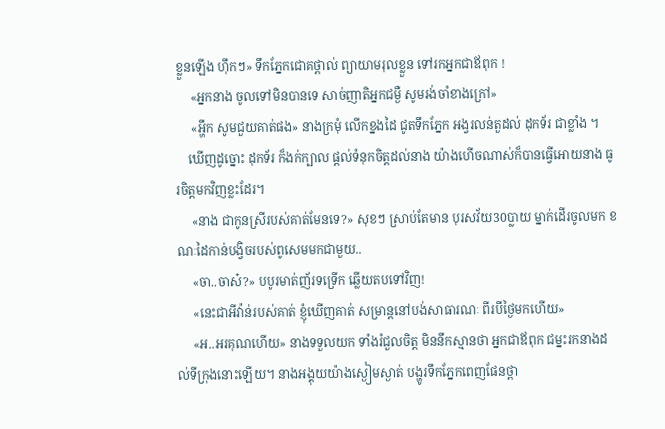ខ្លួនឡើង ហុឹកៗ» ទឹកភ្នែកជោគថ្ពាល់ ព្យាយាមរុលខ្លួន ទៅរកអ្នកជាឪពុក !
     «អ្នកនាង ចូលទៅមិនបានទេ សាច់ញាតិអ្នកជម្ងឺ សូមរង់ចាំខាងក្រៅ»
     «អ្ហឹក សូមជួយគាត់ផង» នាងក្រមុំ លើកខ្នងដៃ ជូតទឹកភ្នែក អង្វរលន់តួដល់ ដុកទ័រ ជាខ្លាំង ។
    ឃើញដូច្នោះ ដុកទ័រ ក៏ងក់ក្បាល ផ្ដល់ទំនុកចិត្តដល់នាង យ៉ាងហើចណាស់ក៏បានធ្វើអោយនាង ធូរចិត្តមកវិញខ្លះដែរ។
     «នាង ជាកូនស្រីរបស់គាត់មែនទេ?» សុខៗ ស្រាប់តែមាន បុរសវ័យ30ប្លាយ ម្នាក់ដើរចូលមក ខណៈដៃកាន់បង្វិចរបស់ពូសេមមកជាមួយ..
     «ចា..ចាស៎?» បបូរមាត់ញ័រទទ្រើក ឆ្លើយតបទៅវិញ!
     «នេះជាអីវ៉ាន់របស់គាត់ ខ្ញុំឃើញគាត់ សម្រាន្តនៅបង់សាធារណៈ ពីរបីថ្ងៃមកហើយ»
     «អ..អរគុណហើយ» នាងទទួលយក ទាំងរំជួលចិត្ដ មិននឹកស្មានថា អ្នកជាឪពុក ជម្នះរកនាងដល់ទីក្រុងនោះឡើយ។ នាងអង្គុយយ៉ាងស្ងៀមស្ងាត់ បង្ហូរទឹកភ្នែកពេញផែនថ្ពា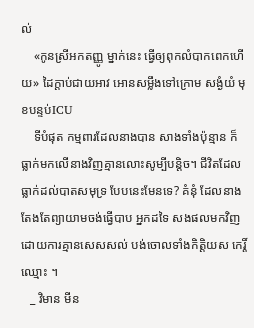ល់
    «កូនស្រីអកតញ្ញូ ម្នាក់នេះ ធ្វើឲ្យពុកលំបាកពេកហើយ» ដៃក្ដាប់ជាយអាវ អោនសម្លឹងទៅក្រោម សង្ងំយំ មុខបន្ទប់ICU
    ទីបំផុត កម្មពារដែលនាងបាន សាងទាំងប៉ុន្មាន ក៏ធ្លាក់មកលើនាងវិញគ្មានលោះសូម្បីបន្តិច។ ជីវិតដែលធ្លាក់ដល់បាតសមុទ្រ បែបនេះមែនទេ? គំនុំ ដែលនាង តែងតែព្យាយាមចង់ធ្វើបាប អ្នកដទៃ សងផលមកវិញ ដោយការគ្មានសេសសល់ បង់ចោលទាំងកិត្តិយស កេរ្តិ៍ឈ្មោះ ។
   _ វិមាន មីន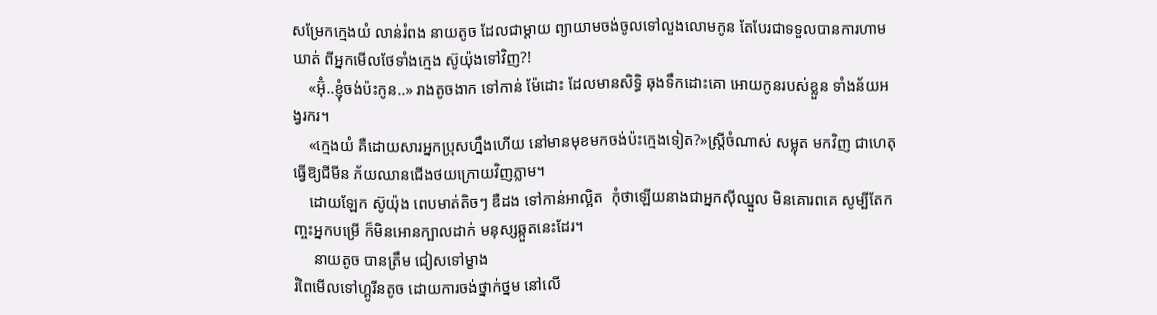សម្រែកក្មេងយំ លាន់រំពង នាយតូច ដែលជាម្ដាយ ព្យាយាមចង់ចូលទៅលួងលោមកូន តែបែរជាទទួលបានការហាមឃាត់ ពីអ្នកមើលថែទាំងក្មេង ស៊ូយ៉ុងទៅវិញ?!
    «អ៊ុំ..ខ្ញុំចង់ប៉ះកូន..» រាងតូចងាក ទៅកាន់ ម៉ែដោះ ដែលមានសិទ្ធិ ឆុងទឹកដោះគោ អោយកូនរបស់ខ្លួន ទាំងន័យអង្វរករ។
    «ក្មេងយំ គឺដោយសារអ្នកប្រុសហ្នឹងហើយ នៅមានមុខមកចង់ប៉ះក្មេងទៀត?»ស្រ្តីចំណាស់ សម្លុត មកវិញ ជាហេតុធ្វើឱ្យជីមីន ភ័យឈានជើងថយក្រោយវិញភ្លាម។
    ដោយឡែក ស៊ូយ៉ុង ពេបមាត់តិចៗ ឌឺដង ទៅកាន់អាល្អិត  កុំថាឡើយនាងជាអ្នកសុីឈ្នួល មិនគោរពគេ សូម្បីតែកញ្ចះអ្នកបម្រើ ក៏មិនអោនក្បាលដាក់ មនុស្សឆ្កួតនេះដែរ។
     នាយតូច បានត្រឹម ជៀសទៅម្ខាង
រំពៃមើលទៅហ្គូរីនតូច ដោយការចង់ថ្នាក់ថ្នម នៅលើ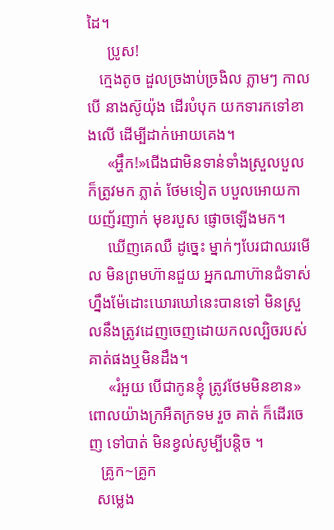ដៃ។
     ប្រូស!
   ក្មេងតូច ដួលច្រងាប់ច្រងិល ភ្លាមៗ កាលបើ នាងស៊ូយ៉ុង ដើរបំបុក យកទារកទៅខាងលើ ដើម្បីដាក់អោយគេង។
     «អ្ហឹក!»ជើងជាមិនទាន់ទាំងស្រួលបួល ក៏ត្រូវមក ភ្លាត់ ថែមទៀត បបួលអោយកាយញ័រញាក់ មុខរបួស ផ្ញោចឡើងមក។
     ឃើញគេឈឺ ដូច្នេះ ម្នាក់ៗបែរជាឈរមើល មិនព្រមហ៊ានជួយ អ្នកណាហ៊ានជំទាស់ហ្នឹងម៉ែដោះឃោរឃៅនេះបានទៅ មិនស្រួលនឹងត្រូវដេញចេញដោយកលល្បិចរបស់គាត់ផងឬមិនដឹង។
     «រំអួយ បើជាកូនខ្ញុំ ត្រូវថែមមិនខាន» ពោលយ៉ាងក្រអឺតក្រទម រួច គាត់ ក៏ដើរចេញ ទៅបាត់ មិនខ្វល់សូម្បីបន្តិច ។
   គ្រូក~គ្រូក
  សម្លេង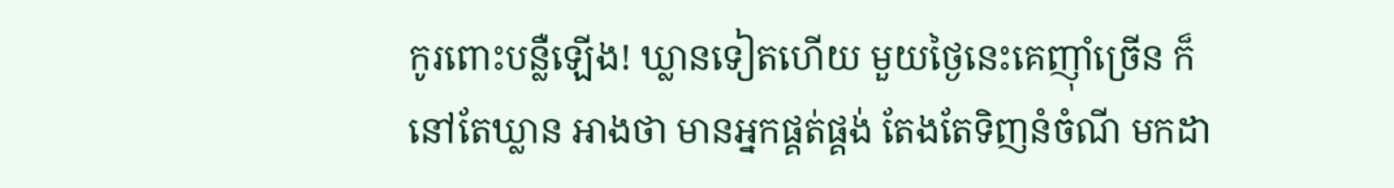កូរពោះបន្លឺឡើង! ឃ្លានទៀតហើយ មួយថ្ងៃនេះគេញុាំច្រើន ក៏នៅតែឃ្លាន អាងថា មានអ្នកផ្គត់ផ្គង់ តែងតែទិញនំចំណី មកដា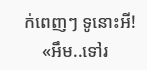ក់ពេញៗ ទូនោះអី!
    «អឹម..ទៅរ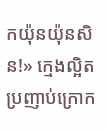កយ៉ុនយ៉ុនសិន!» ក្មេងល្អិតប្រញាប់ក្រោក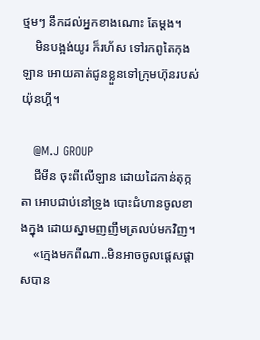ថ្មមៗ នឹកដល់អ្នកខាងណោះ តែម្ដង។
    មិនបង្អង់យូរ ក៏រហ័ស ទៅរកពូតៃកុងឡាន អោយគាត់ជូនខ្លួនទៅក្រុមហ៊ុនរបស់យ៉ុនហ្គី។

   @M.J GROUP
    ជីមីន ចុះពីលើឡាន ដោយដៃកាន់តុក្កតា អោបជាប់នៅទ្រូង បោះជំហានចូលខាងក្នុង ដោយស្នាមញញឹមត្រលប់មកវិញ។
    «ក្មេងមកពីណា..មិនអាចចូលផ្ដេសផ្ដាសបាន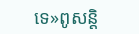ទេ»ពូសន្តិ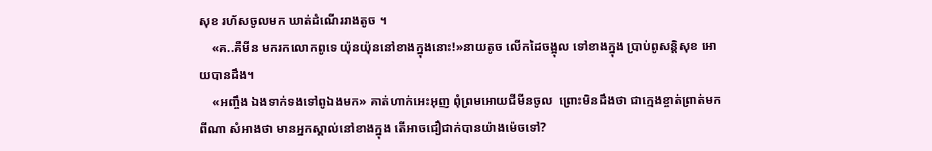សុខ រហ័សចូលមក ឃាត់ដំណើររាងតូច ។
    «គ..គឺមីន មករកលោកពូទេ យ៉ុនយ៉ុននៅខាងក្នុងនោះ!»នាយតូច លើកដៃចង្អុល ទៅខាងក្នុង ប្រាប់ពូសន្តិសុខ អោយបានដឹង។
    «អញ្ចឹង ឯងទាក់ទងទៅពូឯងមក» គាត់ហាក់អេះអុញ ពុំព្រមអោយជីមីនចូល  ព្រោះមិនដឹងថា ជាក្មេងខ្ចាត់ព្រាត់មកពីណា សំអាងថា មានអ្នកស្គាល់នៅខាងក្នុង តើអាចជឿជាក់បានយ៉ាងម៉េចទៅ?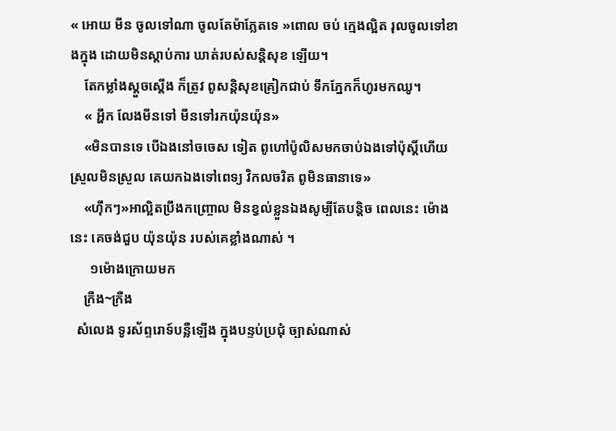« អោយ មីន ចូលទៅណា ចូលតែម៉ាភ្លែតទេ »ពោល ចប់ ក្មេងល្អិត រុលចូលទៅខាងក្នុង ដោយមិនស្ដាប់ការ ឃាត់របស់សន្តិសុខ ឡើយ។
    តែកម្លាំងស្ដួចស្ដើង ក៏ត្រូវ ពូសន្តិសុខគ្រៀកជាប់ ទឹកភ្នែកក៏ហូរមកឈូ។
    « អ្ហឹក លែងមីនទៅ មីនទៅរកយ៉ុនយ៉ុន»
    «មិនបានទេ បើឯងនៅចចេស ទៀត ពូហៅប៉ូលិសមកចាប់ឯងទៅប៉ុស្តិ៍ហើយ ស្រួលមិនស្រួល គេយកឯងទៅពេទ្យ វិកលចរិត ពូមិនធានាទេ»
    «ហុឹកៗ»អាល្អិតប្រឹងកញ្ច្រោល មិនខ្វល់ខ្លួនឯងសូម្បីតែបន្តិច ពេលនេះ ម៉ោងនេះ គេចង់ជួប យ៉ុនយ៉ុន របស់គេខ្លាំងណាស់ ។
      ១ម៉ោងក្រោយមក
    ក្រឺង~ក្រឺង
  សំលេង ទូរស័ព្ទរោទ៍បន្លឺឡើង ក្នុងបន្ទប់ប្រជុំ ច្បាស់ណាស់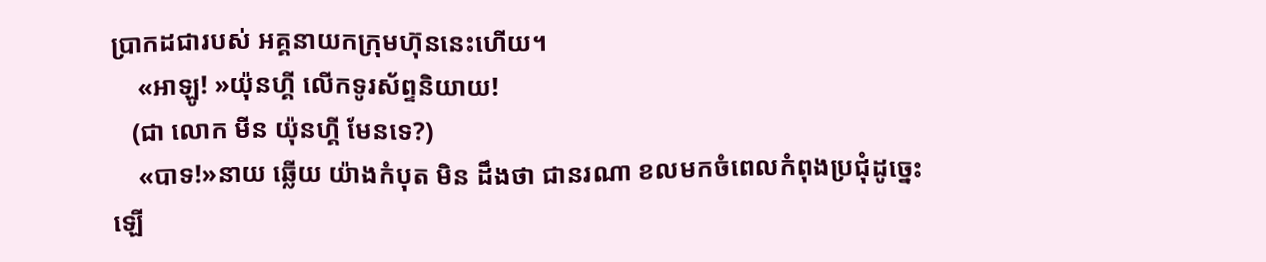ប្រាកដជារបស់ អគ្គនាយកក្រុមហ៊ុននេះហើយ។
    «អាឡូ! »យ៉ុនហ្គី លើកទូរស័ព្ទនិយាយ!
   (ជា លោក មីន យ៉ុនហ្គី មែនទេ?)
    «បាទ!»នាយ ឆ្លើយ យ៉ាងកំបុត មិន ដឹងថា ជានរណា ខលមកចំពេលកំពុងប្រជុំដូច្នេះឡើ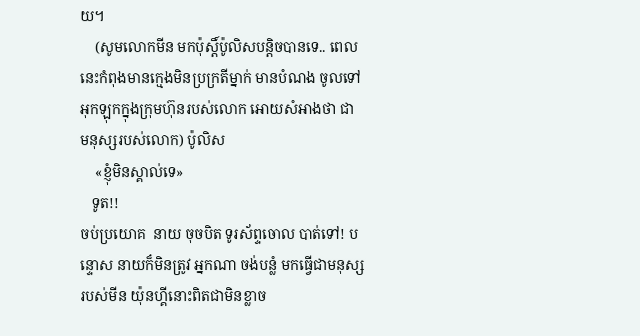យ។
    (សូមលោកមីន មកប៉ុស្តិ៍ប៉ូលិសបន្តិចបានទេ.. ពេលនេះកំពុងមានក្មេងមិនប្រក្រតីម្នាក់ មានបំណង ចូលទៅអុកឡុកក្នុងក្រុមហ៊ុនរបស់លោក អោយសំអាងថា ជា មនុស្សរបស់លោក) ប៉ូលិស
    «ខ្ញុំមិនស្គាល់ទេ»
   ទូត!!
ចប់ប្រយោគ  នាយ ចុចបិត ទូរស័ព្ទចោល បាត់ទៅ! បន្ទោស នាយក៏មិនត្រូវ អ្នកណា ចង់បន្លំ មកធ្វើជាមនុស្សរបស់មីន យ៉ុនហ្គីនោះពិតជាមិនខ្លាច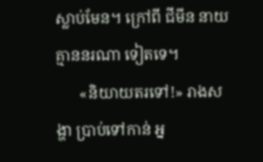ស្លាប់មែន។ ក្រៅពី ជីមីន នាយគ្មាននរណា ទៀតទេ។
      «និយាយតរទៅ!» រាងសង្ហា ប្រាប់ទៅកាន់ អ្ន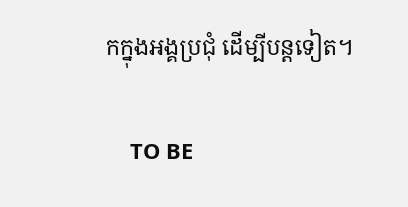កក្នុងអង្គប្រជុំ ដើម្បីបន្តទៀត។

    TO BE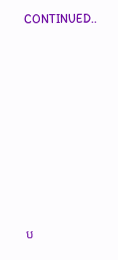CONTINUED..









ប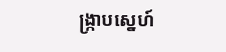ង្រ្កាបស្នេហ៍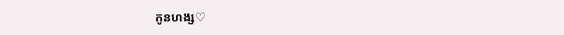កូនហង្ស♡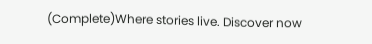(Complete)Where stories live. Discover now